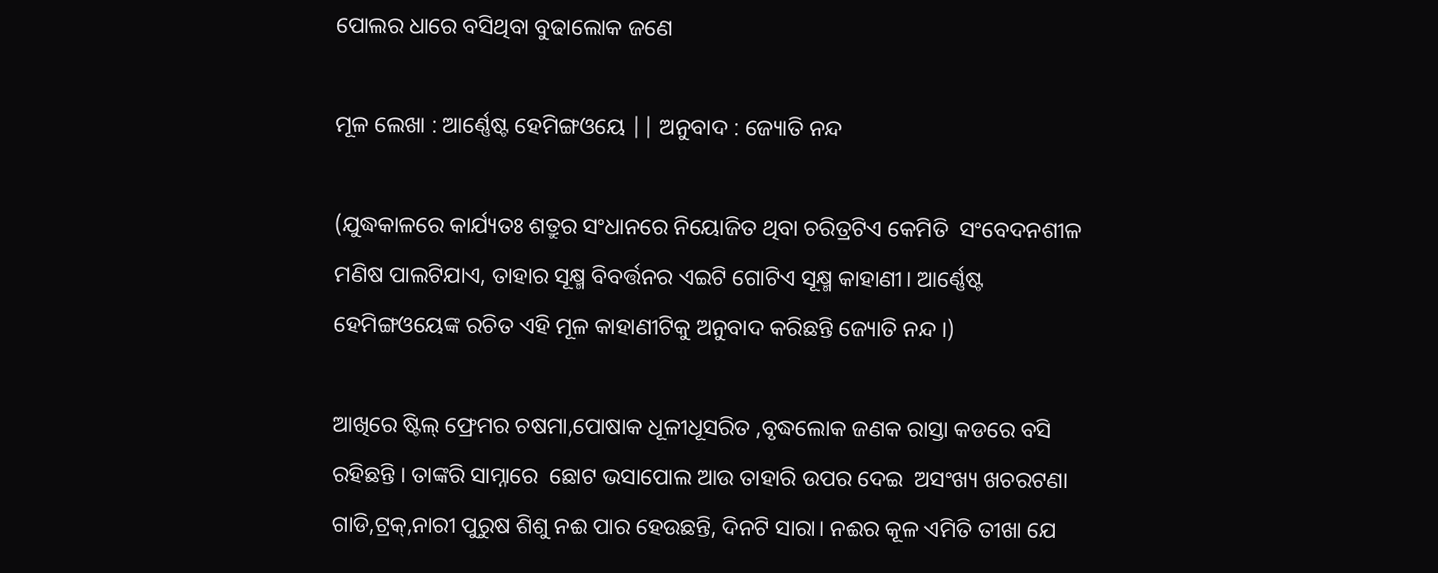ପୋଲର ଧାରେ ବସିଥିବା ବୁଢାଲୋକ ଜଣେ

ମୂଳ ଲେଖା : ଆର୍ଣ୍ଣେଷ୍ଟ ହେମିଙ୍ଗଓୟେ || ଅନୁବାଦ : ଜ୍ୟୋତି ନନ୍ଦ

(ଯୁଦ୍ଧକାଳରେ କାର୍ଯ୍ୟତଃ ଶତ୍ରୁର ସଂଧାନରେ ନିୟୋଜିତ ଥିବା ଚରିତ୍ରଟିଏ କେମିତି  ସଂବେଦନଶୀଳ ମଣିଷ ପାଲଟିଯାଏ, ତାହାର ସୂକ୍ଷ୍ମ ବିବର୍ତ୍ତନର ଏଇଟି ଗୋଟିଏ ସୂକ୍ଷ୍ମ କାହାଣୀ। ଆର୍ଣ୍ଣେଷ୍ଟ ହେମିଙ୍ଗଓୟେଙ୍କ ରଚିତ ଏହି ମୂଳ କାହାଣୀଟିକୁ ଅନୁବାଦ କରିଛନ୍ତି ଜ୍ୟୋତି ନନ୍ଦ ।)

ଆଖିରେ ଷ୍ଟିଲ୍ ଫ୍ରେମର ଚଷମା,ପୋଷାକ ଧୂଳୀଧୂସରିତ ,ବୃଦ୍ଧଲୋକ ଜଣକ ରାସ୍ତା କଡରେ ବସି ରହିଛନ୍ତି । ତାଙ୍କରି ସାମ୍ନାରେ  ଛୋଟ ଭସାପୋଲ ଆଉ ତାହାରି ଉପର ଦେଇ  ଅସଂଖ୍ୟ ଖଚରଟଣା ଗାଡି,ଟ୍ରକ୍,ନାରୀ ପୁରୁଷ ଶିଶୁ ନଈ ପାର ହେଉଛନ୍ତି, ଦିନଟି ସାରା। ନଈର କୂଳ ଏମିତି ତୀଖା ଯେ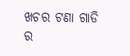ଖଚର ଟଣା ଗାଡି ର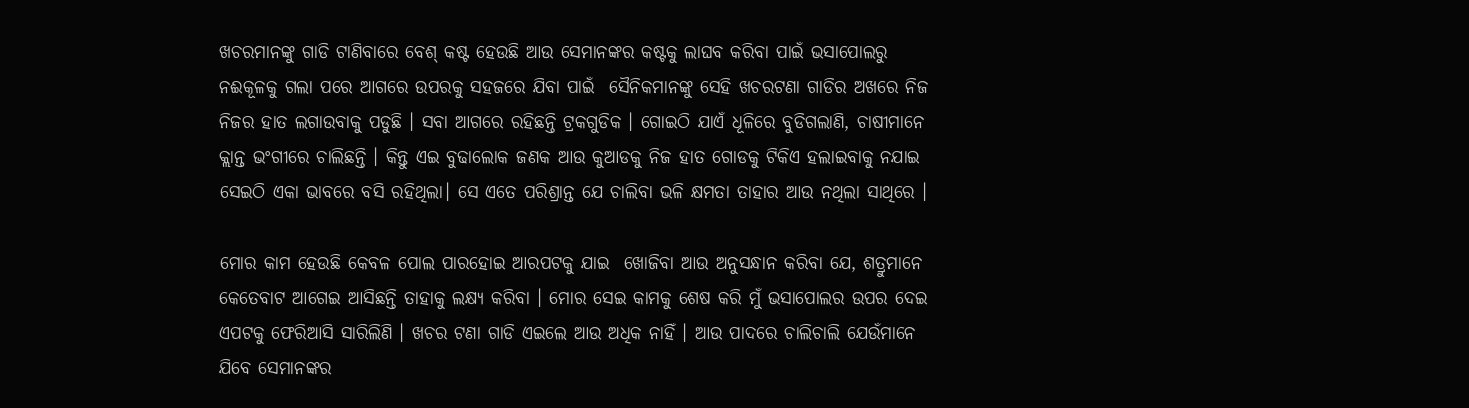ଖଚରମାନଙ୍କୁ ଗାଡି ଟାଣିବାରେ ବେଶ୍ କଷ୍ଟ ହେଉଛି ଆଉ ସେମାନଙ୍କର କଷ୍ଟକୁ ଲାଘବ କରିବା ପାଇଁ ଭସାପୋଲରୁ ନଈକୂଳକୁ ଗଲା ପରେ ଆଗରେ ଉପରକୁ ସହଜରେ ଯିବା ପାଇଁ  ସୈନିକମାନଙ୍କୁ ସେହି ଖଚରଟଣା ଗାଡିର ଅଖରେ ନିଜ ନିଜର ହାତ ଲଗାଉବାକୁ ପଡୁଛି । ସବା ଆଗରେ ରହିଛନ୍ତି ଟ୍ରକଗୁଡିକ । ଗୋଇଠି ଯାଏଁ ଧୂଳିରେ ବୁଡିଗଲାଣି, ଚାଷୀମାନେ କ୍ଲାନ୍ତ ଭଂଗୀରେ ଚାଲିଛନ୍ତି । କିନ୍ତୁ ଏଇ ବୁଢାଲୋକ ଜଣକ ଆଉ କୁଆଡକୁ ନିଜ ହାତ ଗୋଡକୁ ଟିକିଏ ହଲାଇବାକୁ ନଯାଇ ସେଇଠି ଏକା ଭାବରେ ବସି ରହିଥିଲା। ସେ ଏତେ ପରିଶ୍ରାନ୍ତ ଯେ ଚାଲିବା ଭଳି କ୍ଷମତା ତାହାର ଆଉ ନଥିଲା ସାଥିରେ ।

ମୋର କାମ ହେଉଛି କେବଳ ପୋଲ ପାରହୋଇ ଆରପଟକୁ ଯାଇ  ଖୋଜିବା ଆଉ ଅନୁସନ୍ଧାନ କରିବା ଯେ, ଶତ୍ରୁମାନେ କେତେବାଟ ଆଗେଇ ଆସିଛନ୍ତି ତାହାକୁ ଲକ୍ଷ୍ୟ କରିବା । ମୋର ସେଇ କାମକୁ ଶେଷ କରି ମୁଁ ଭସାପୋଲର ଉପର ଦେଇ ଏପଟକୁ ଫେରିଆସି ସାରିଲିଣି । ଖଚର ଟଣା ଗାଡି ଏଇଲେ ଆଉ ଅଧିକ ନାହିଁ । ଆଉ ପାଦରେ ଚାଲିଚାଲି ଯେଉଁମାନେ ଯିବେ ସେମାନଙ୍କର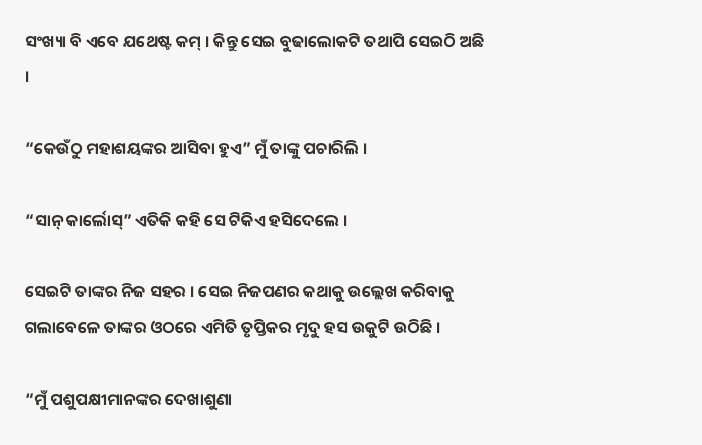ସଂଖ୍ୟା ବି ଏବେ ଯଥେଷ୍ଟ କମ୍ । କିନ୍ତୁ ସେଇ ବୁଢାଲୋକଟି ତଥାପି ସେଇଠି ଅଛି ।

“କେଉଁଠୁ ମହାଶୟଙ୍କର ଆସିବା ହୁଏ” ମୁଁ ତାଙ୍କୁ ପଚାରିଲି ।

“ସାନ୍ କାର୍ଲୋସ୍” ଏତିକି କହି ସେ ଟିକିଏ ହସିଦେଲେ ।

ସେଇଟି ତାଙ୍କର ନିଜ ସହର । ସେଇ ନିଜପଣର କଥାକୁ ଉଲ୍ଲେଖ କରିବାକୁ ଗଲାବେଳେ ତାଙ୍କର ଓଠରେ ଏମିତି ତୃପ୍ତିକର ମୃଦୁ ହସ ଉକୁଟି ଉଠିଛି ।

“ମୁଁ ପଶୁପକ୍ଷୀମାନଙ୍କର ଦେଖାଶୁଣା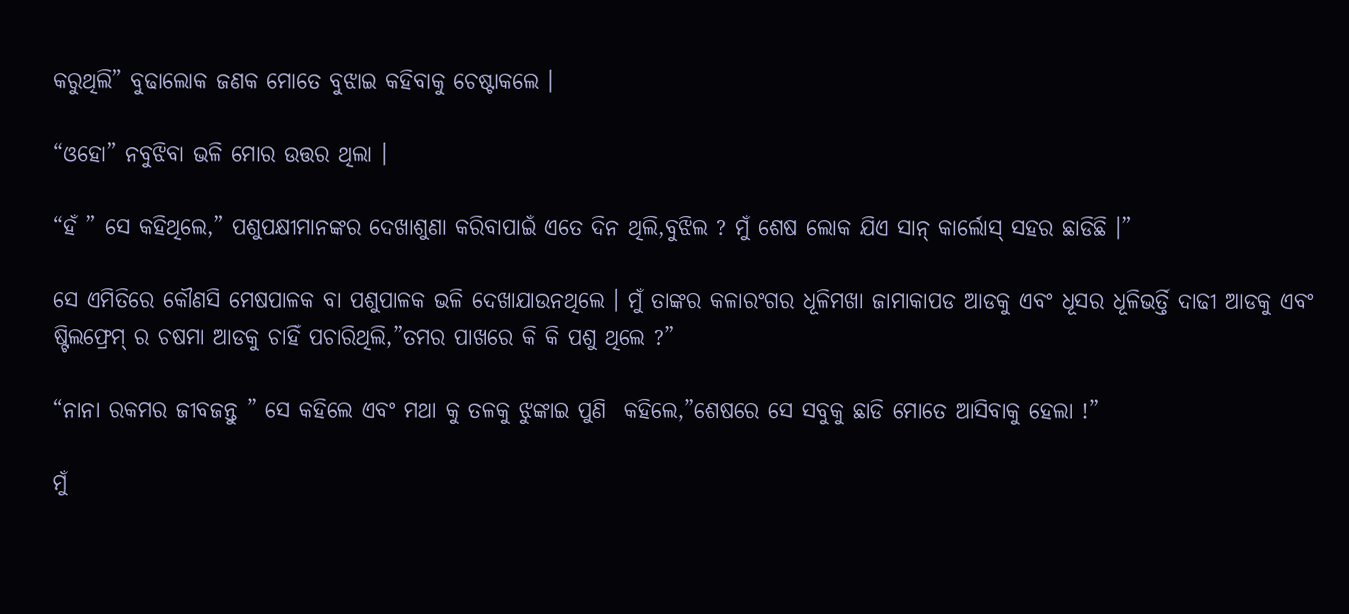କରୁଥିଲି” ବୁଢାଲୋକ ଜଣକ ମୋତେ ବୁଝାଇ କହିବାକୁ ଚେଷ୍ଟାକଲେ ।

“ଓହୋ” ନବୁଝିବା ଭଳି ମୋର ଉତ୍ତର ଥିଲା ।

“ହଁ ” ସେ କହିଥିଲେ,” ପଶୁପକ୍ଷୀମାନଙ୍କର ଦେଖାଶୁଣା କରିବାପାଇଁ ଏତେ ଦିନ ଥିଲି,ବୁଝିଲ ? ମୁଁ ଶେଷ ଲୋକ ଯିଏ ସାନ୍ କାର୍ଲୋସ୍ ସହର ଛାଡିଛି ।”

ସେ ଏମିତିରେ କୌଣସି ମେଷପାଳକ ବା ପଶୁପାଳକ ଭଳି ଦେଖାଯାଉନଥିଲେ । ମୁଁ ତାଙ୍କର କଳାରଂଗର ଧୂଳିମଖା ଜାମାକାପଡ ଆଡକୁ ଏବଂ ଧୂସର ଧୂଳିଭର୍ତ୍ତି ଦାଢୀ ଆଡକୁ ଏବଂ ଷ୍ଟିଲଫ୍ରେମ୍ ର ଚଷମା ଆଡକୁ ଚାହିଁ ପଚାରିଥିଲି,”ତମର ପାଖରେ କି କି ପଶୁ ଥିଲେ ?”

“ନାନା ରକମର ଜୀବଜନ୍ତୁ ” ସେ କହିଲେ ଏବଂ ମଥା କୁ ତଳକୁ ଝୁଙ୍କାଇ ପୁଣି  କହିଲେ,”ଶେଷରେ ସେ ସବୁକୁ ଛାଡି ମୋତେ ଆସିବାକୁ ହେଲା !”

ମୁଁ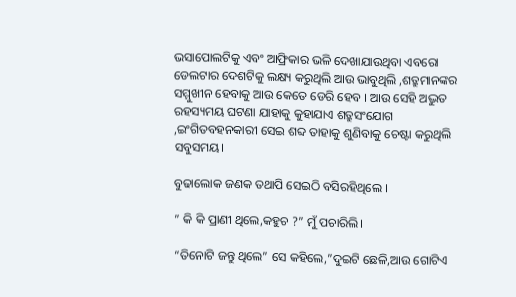ଭସାପୋଲଟିକୁ ଏବଂ ଆଫ୍ରିକାର ଭଳି ଦେଖାଯାଉଥିବା ଏବରୋ ଡେଲଟାର ଦେଶଟିକୁ ଲକ୍ଷ୍ୟ କରୁଥିଲି ଆଉ ଭାବୁଥିଲି ,ଶତ୍ରୁମାନଙ୍କର ସମ୍ମୁଖୀନ ହେବାକୁ ଆଉ କେତେ ଡେରି ହେବ । ଆଉ ସେହି ଅଦ୍ଭୁତ ରହସ୍ୟମୟ ଘଟଣା ଯାହାକୁ କୁହାଯାଏ ଶତ୍ରୁସଂଯୋଗ ,ଇଂଗିତବହନକାରୀ ସେଇ ଶବ୍ଦ ତାହାକୁ ଶୁଣିବାକୁ ଚେଷ୍ଟା କରୁଥିଲି ସବୁସମୟ।

ବୁଢାଲୋକ ଜଣକ ତଥାପି ସେଇଠି ବସିରହିଥିଲେ ।

” କି କି ପ୍ରାଣୀ ଥିଲେ,କହୁଚ ?” ମୁଁ ପଚାରିଲି।

“ତିନୋଟି ଜନ୍ତୁ ଥିଲେ” ସେ କହିଲେ,”ଦୁଇଟି ଛେଳି,ଆଉ ଗୋଟିଏ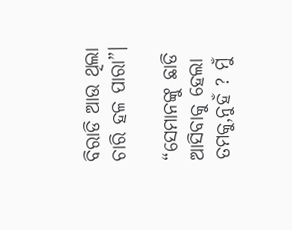ବିରାଡି ଆଉ ଥିଲା ଚାରି ହଳ ପାରା”।

“ସେମାନଙ୍କୁ ଛାଡି ଆସିବାକୁ ହେଲା ତମକୁ,ନୁହଁ ? ମୁଁ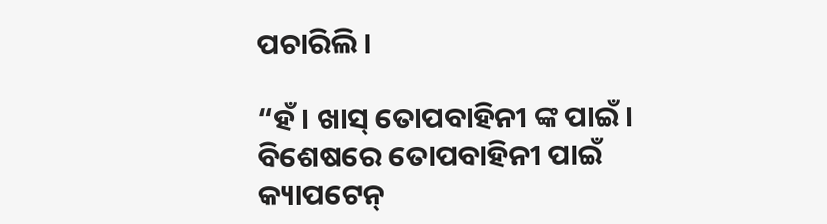ପଚାରିଲି ।

“ହଁ । ଖାସ୍ ତୋପବାହିନୀ ଙ୍କ ପାଇଁ। ବିଶେଷରେ ତୋପବାହିନୀ ପାଇଁ କ୍ୟାପଟେନ୍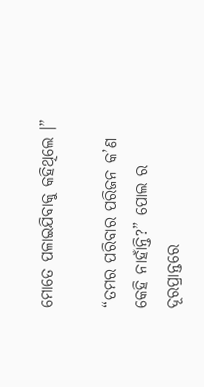ମୋତେ ପଳାଇଯିବାକୁ କହିଥିଲେ ।”

“ତମର ପରିବାର ପରିଜନ କ’ଣ କେହି ନାହାଁନ୍ତି?” ପୋଲ ର ଦୂରପ୍ରାନ୍ତରେ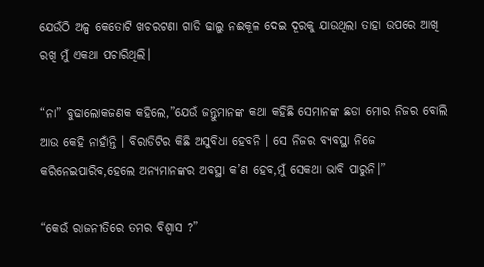ଯେଉଁଠି ଅଳ୍ପ କେତୋଟି ଖଚରଟଣା ଗାଡି ଢାଲୁ ନଈକୂଳ ଦେଇ ଦୂରକୁ ଯାଉଥିଲା ତାହା ଉପରେ ଆଖି ରଖି ମୁଁ ଏକଥା ପଚାରିଥିଲି।

“ନା” ବୁଢାଲୋକଜଣକ କହିଲେ,”ଯେଉଁ ଜନ୍ତୁମାନଙ୍କ କଥା କହିଛି ସେମାନଙ୍କ ଛଡା ମୋର ନିଜର ବୋଲି ଆଉ କେହି ନାହାଁନ୍ତି । ବିରାଡିଟିର କିଛି ଅସୁବିଧା ହେବନି । ସେ ନିଜର ବ୍ୟବସ୍ଥା ନିଜେ କରିନେଇପାରିବ,ହେଲେ ଅନ୍ୟମାନଙ୍କର ଅବସ୍ଥା କ’ଣ ହେବ,ମୁଁ ସେକଥା ଭାବି ପାରୁନି।”

“କେଉଁ ରାଜନୀତିରେ ତମର ବିଶ୍ୱାସ ?”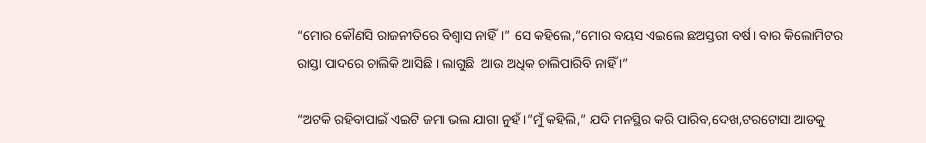“ମୋର କୌଣସି ରାଜନୀତିରେ ବିଶ୍ୱାସ ନାହିଁ।” ସେ କହିଲେ,”ମୋର ବୟସ ଏଇଲେ ଛଅସ୍ତରୀ ବର୍ଷ। ବାର କିଲୋମିଟର ରାସ୍ତା ପାଦରେ ଚାଲିକି ଆସିଛି । ଲାଗୁଛି  ଆଉ ଅଧିକ ଚାଲିପାରିବି ନାହିଁ ।”

“ଅଟକି ରହିବାପାଇଁ ଏଇଟି ଜମା ଭଲ ଯାଗା ନୁହଁ ।”ମୁଁ କହିଲି,” ଯଦି ମନସ୍ଥିର କରି ପାରିବ,ଦେଖ,ଟରଟୋସା ଆଡକୁ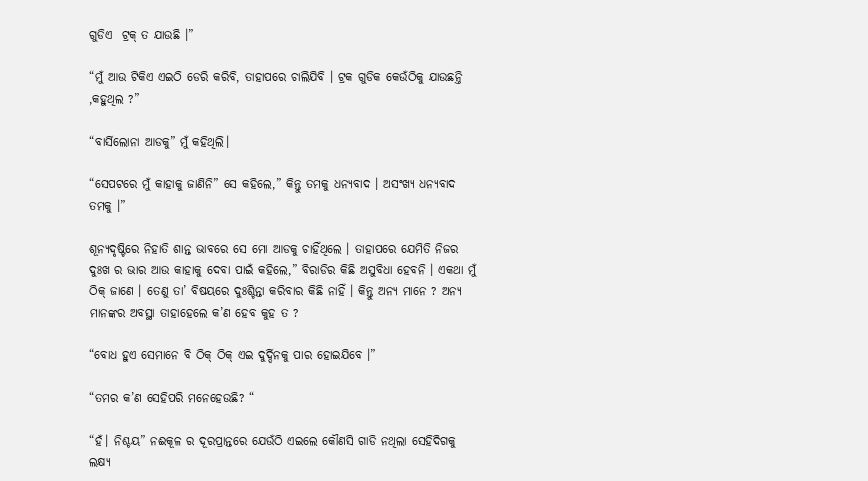ଗୁଡିଏ  ଟ୍ରକ୍ ତ ଯାଉଛି ।”

“ମୁଁ ଆଉ ଟିକିଏ ଏଇଠି ଡେରି କରିବି, ତାହାପରେ ଚାଲିଯିବି । ଟ୍ରକ ଗୁଡିକ କେଉଁଠିକୁ ଯାଉଛନ୍ତି ,କହୁଥିଲ ?”

“ବାର୍ସିଲୋନା ଆଡକୁ” ମୁଁ କହିଥିଲି।

“ସେପଟରେ ମୁଁ କାହାକୁ ଜାଣିନି” ସେ କହିଲେ,” କିନ୍ତୁ ତମକୁ ଧନ୍ୟବାଦ । ଅସଂଖ୍ୟ ଧନ୍ୟବାଦ ତମକୁ ।”

ଶୂନ୍ୟଦୃଷ୍ଟିରେ ନିହାତି ଶାନ୍ତ ଭାବରେ ସେ ମୋ ଆଡକୁ ଚାହିଁଥିଲେ । ତାହାପରେ ଯେମିତି ନିଜର ଦୁଃଖ ର ଭାର ଆଉ କାହାକୁ ଦେବା ପାଇଁ କହିଲେ,” ବିରାଡିର କିଛି ଅସୁବିଧା ହେବନି । ଏକଥା ମୁଁ ଠିକ୍ ଜାଣେ । ତେଣୁ ତା’ ବିଷୟରେ ଦୁଃଶ୍ଚିନ୍ତା କରିବାର କିଛି ନାହିଁ । କିନ୍ତୁ ଅନ୍ୟ ମାନେ ? ଅନ୍ୟ ମାନଙ୍କର ଅବସ୍ଥା ତାହାହେଲେ କ’ଣ ହେବ କୁହ ତ ?

“ବୋଧ ହୁଏ ସେମାନେ ବି ଠିକ୍ ଠିକ୍ ଏଇ ଦୁର୍ଦ୍ଦିନକୁ ପାର ହୋଇଯିବେ ।”

“ତମର କ’ଣ ସେହିପରି ମନେହେଉଛି? “

“ହଁ। ନିଶ୍ଚୟ” ନଈକୂଳ ର ଦୂରପ୍ରାନ୍ତରେ ଯେଉଁଠି ଏଇଲେ କୌଣସି ଗାଡି ନଥିଲା ସେହିଦିଗକୁ ଲକ୍ଷ୍ୟ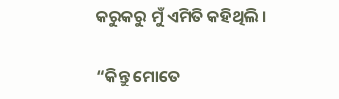କରୁକରୁ ମୁଁ ଏମିତି କହିଥିଲି ।

“କିନ୍ତୁ ମୋତେ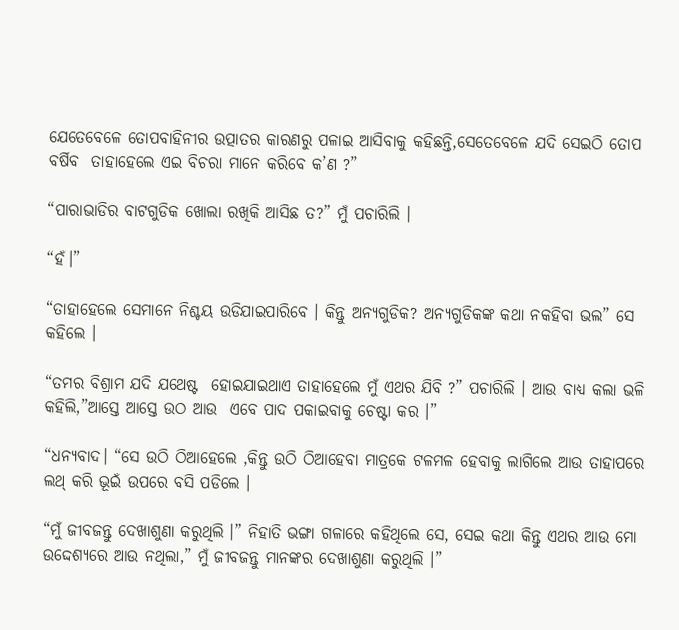ଯେତେବେଳେ ତୋପବାହିନୀର ଉତ୍ପାତର କାରଣରୁ ପଳାଇ ଆସିବାକୁ କହିଛନ୍ତି,ସେତେବେଳେ ଯଦି ସେଇଠି ତୋପ ବର୍ଷିବ  ତାହାହେଲେ ଏଇ ବିଚରା ମାନେ କରିବେ କ’ଣ ?”

“ପାରାଭାଡିର ବାଟଗୁଡିକ ଖୋଲା ରଖିକି ଆସିଛ ତ?” ମୁଁ ପଚାରିଲି ।

“ହଁ।”

“ତାହାହେଲେ ସେମାନେ ନିଶ୍ଚୟ ଉଡିଯାଇପାରିବେ । କିନ୍ତୁ ଅନ୍ୟଗୁଡିକ? ଅନ୍ୟଗୁଡିକଙ୍କ କଥା ନକହିବା ଭଲ” ସେ କହିଲେ ।

“ତମର ବିଶ୍ରାମ ଯଦି ଯଥେଷ୍ଟ  ହୋଇଯାଇଥାଏ ତାହାହେଲେ ମୁଁ ଏଥର ଯିବି ?” ପଚାରିଲି । ଆଉ ବାଧ୍ୟ କଲା ଭଳି କହିଲି,”ଆସ୍ତେ ଆସ୍ତେ ଉଠ ଆଉ  ଏବେ ପାଦ ପକାଇବାକୁ ଚେଷ୍ଟା କର ।”

“ଧନ୍ୟବାଦ। “ସେ ଉଠି ଠିଆହେଲେ ,କିନ୍ତୁ ଉଠି ଠିଆହେବା ମାତ୍ରକେ ଟଳମଳ ହେବାକୁ ଲାଗିଲେ ଆଉ ତାହାପରେ ଲଥ୍ କରି ଭୂଇଁ ଉପରେ ବସି ପଡିଲେ ।

“ମୁଁ ଜୀବଜନ୍ତୁ ଦେଖାଶୁଣା କରୁଥିଲି ।” ନିହାତି ଭଙ୍ଗା ଗଳାରେ କହିଥିଲେ ସେ, ସେଇ କଥା କିନ୍ତୁ ଏଥର ଆଉ ମୋ ଉଦ୍ଦେଶ୍ୟରେ ଆଉ ନଥିଲା,” ମୁଁ ଜୀବଜନ୍ତୁ ମାନଙ୍କର ଦେଖାଶୁଣା କରୁଥିଲି ।”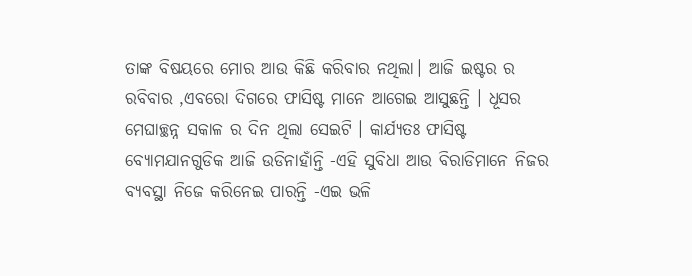ତାଙ୍କ ବିଷୟରେ ମୋର ଆଉ କିଛି କରିବାର ନଥିଲା। ଆଜି ଇଷ୍ଟର ର ରବିବାର ,ଏବରୋ ଦିଗରେ ଫାସିଷ୍ଟ ମାନେ ଆଗେଇ ଆସୁଛନ୍ତି । ଧୂସର ମେଘାଚ୍ଛନ୍ନ ସକାଳ ର ଦିନ ଥିଲା ସେଇଟି । କାର୍ଯ୍ୟତଃ ଫାସିଷ୍ଟ ବ୍ୟୋମଯାନଗୁଡିକ ଆଜି ଉଡିନାହାଁନ୍ତି -ଏହି ସୁବିଧା ଆଉ ବିରାଡିମାନେ ନିଜର ବ୍ୟବସ୍ଥା ନିଜେ କରିନେଇ ପାରନ୍ତି -ଏଇ ଭଳି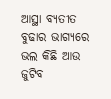ଆସ୍ଥା ବ୍ୟତୀତ ବୁଢାର ଭାଗ୍ୟରେ ଭଲ କିଛି ଆଉ ଜୁଟିବ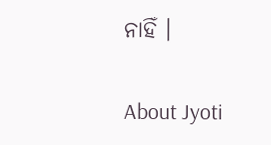ନାହିଁ ।

About Jyoti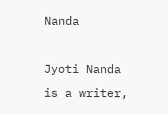Nanda

Jyoti Nanda is a writer,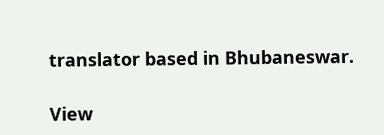translator based in Bhubaneswar.

View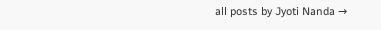all posts by Jyoti Nanda →